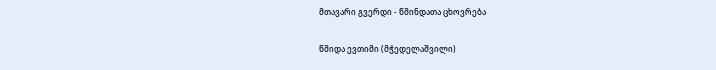მთავარი გვერდი - წმინდათა ცხოვრება

წმიდა ევთიმი (მჭედელაშვილი)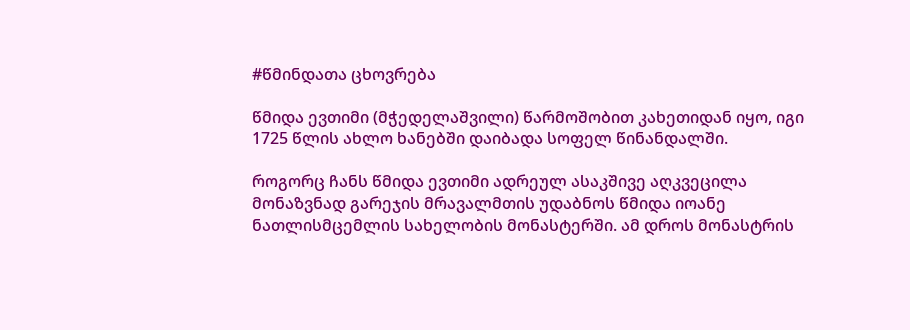#წმინდათა ცხოვრება

წმიდა ევთიმი (მჭედელაშვილი) წარმოშობით კახეთიდან იყო, იგი 1725 წლის ახლო ხანებში დაიბადა სოფელ წინანდალში.

როგორც ჩანს წმიდა ევთიმი ადრეულ ასაკშივე აღკვეცილა მონაზვნად გარეჯის მრავალმთის უდაბნოს წმიდა იოანე ნათლისმცემლის სახელობის მონასტერში. ამ დროს მონასტრის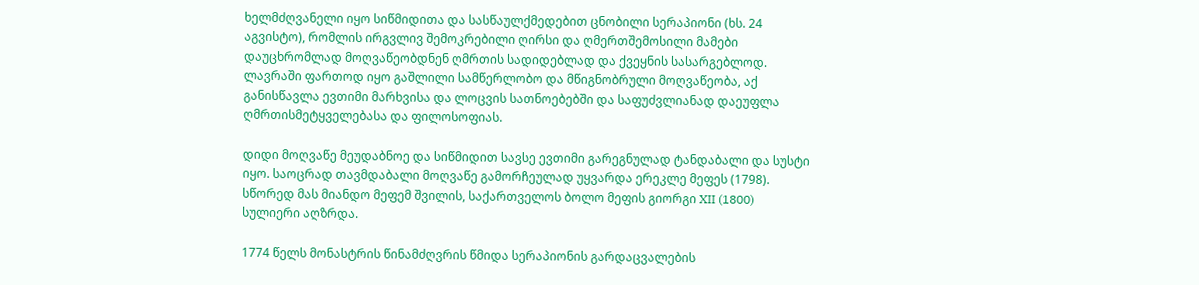ხელმძღვანელი იყო სიწმიდითა და სასწაულქმედებით ცნობილი სერაპიონი (ხს. 24 აგვისტო), რომლის ირგვლივ შემოკრებილი ღირსი და ღმერთშემოსილი მამები დაუცხრომლად მოღვაწეობდნენ ღმრთის სადიდებლად და ქვეყნის სასარგებლოდ. ლავრაში ფართოდ იყო გაშლილი სამწერლობო და მწიგნობრული მოღვაწეობა, აქ განისწავლა ევთიმი მარხვისა და ლოცვის სათნოებებში და საფუძვლიანად დაეუფლა ღმრთისმეტყველებასა და ფილოსოფიას.

დიდი მოღვაწე მეუდაბნოე და სიწმიდით სავსე ევთიმი გარეგნულად ტანდაბალი და სუსტი იყო. საოცრად თავმდაბალი მოღვაწე გამორჩეულად უყვარდა ერეკლე მეფეს (1798). სწორედ მას მიანდო მეფემ შვილის, საქართველოს ბოლო მეფის გიორგი XII (1800) სულიერი აღზრდა.

1774 წელს მონასტრის წინამძღვრის წმიდა სერაპიონის გარდაცვალების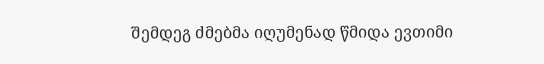შემდეგ ძმებმა იღუმენად წმიდა ევთიმი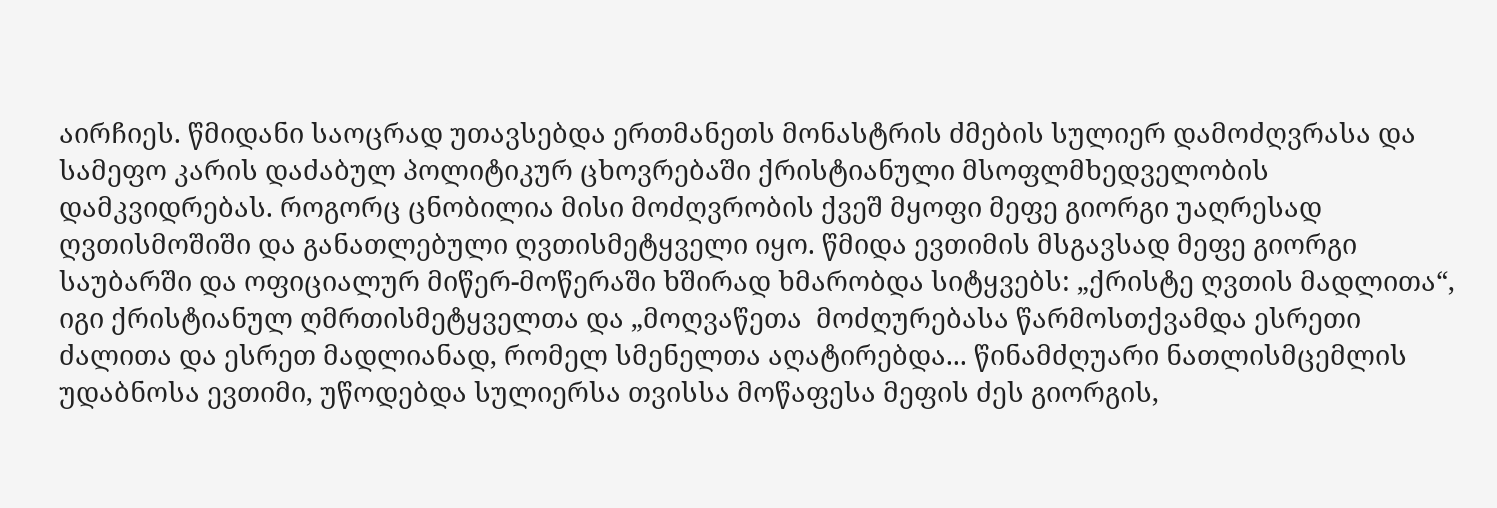აირჩიეს. წმიდანი საოცრად უთავსებდა ერთმანეთს მონასტრის ძმების სულიერ დამოძღვრასა და სამეფო კარის დაძაბულ პოლიტიკურ ცხოვრებაში ქრისტიანული მსოფლმხედველობის დამკვიდრებას. როგორც ცნობილია მისი მოძღვრობის ქვეშ მყოფი მეფე გიორგი უაღრესად ღვთისმოშიში და განათლებული ღვთისმეტყველი იყო. წმიდა ევთიმის მსგავსად მეფე გიორგი საუბარში და ოფიციალურ მიწერ-მოწერაში ხშირად ხმარობდა სიტყვებს: „ქრისტე ღვთის მადლითა“, იგი ქრისტიანულ ღმრთისმეტყველთა და „მოღვაწეთა  მოძღურებასა წარმოსთქვამდა ესრეთი ძალითა და ესრეთ მადლიანად, რომელ სმენელთა აღატირებდა... წინამძღუარი ნათლისმცემლის უდაბნოსა ევთიმი, უწოდებდა სულიერსა თვისსა მოწაფესა მეფის ძეს გიორგის,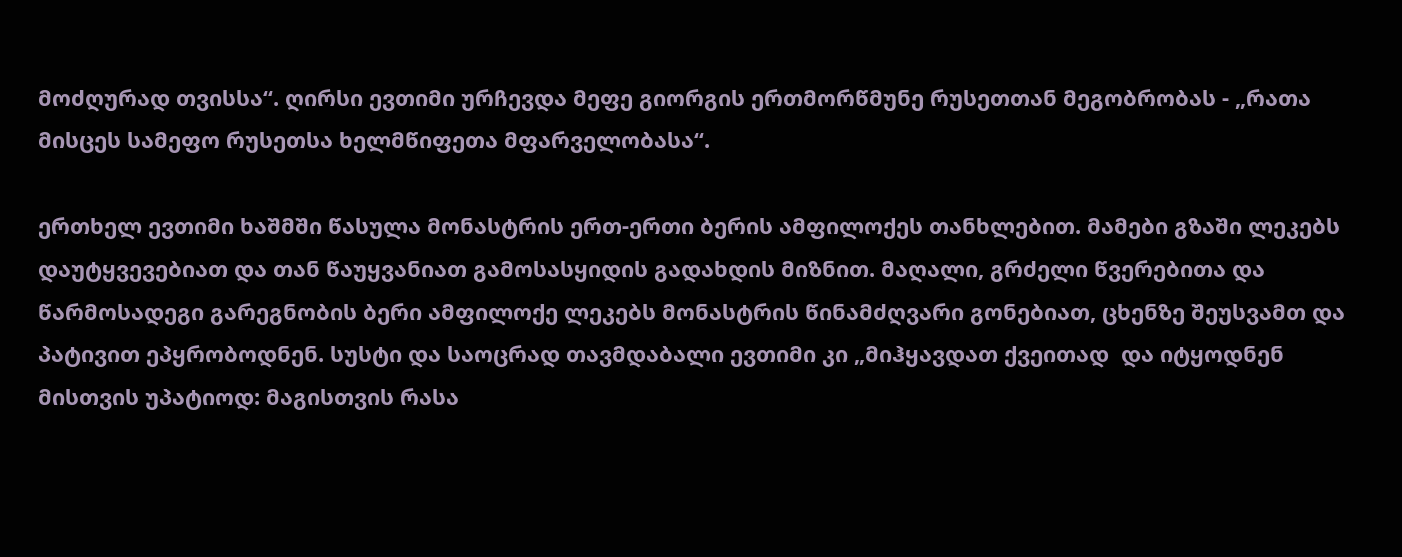მოძღურად თვისსა“. ღირსი ევთიმი ურჩევდა მეფე გიორგის ერთმორწმუნე რუსეთთან მეგობრობას - „რათა მისცეს სამეფო რუსეთსა ხელმწიფეთა მფარველობასა“.

ერთხელ ევთიმი ხაშმში წასულა მონასტრის ერთ-ერთი ბერის ამფილოქეს თანხლებით. მამები გზაში ლეკებს დაუტყვევებიათ და თან წაუყვანიათ გამოსასყიდის გადახდის მიზნით. მაღალი, გრძელი წვერებითა და წარმოსადეგი გარეგნობის ბერი ამფილოქე ლეკებს მონასტრის წინამძღვარი გონებიათ, ცხენზე შეუსვამთ და პატივით ეპყრობოდნენ. სუსტი და საოცრად თავმდაბალი ევთიმი კი „მიჰყავდათ ქვეითად  და იტყოდნენ მისთვის უპატიოდ: მაგისთვის რასა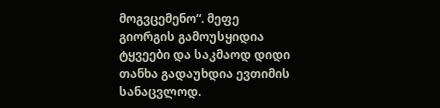მოგვცემენო“. მეფე გიორგის გამოუსყიდია ტყვეები და საკმაოდ დიდი თანხა გადაუხდია ევთიმის სანაცვლოდ.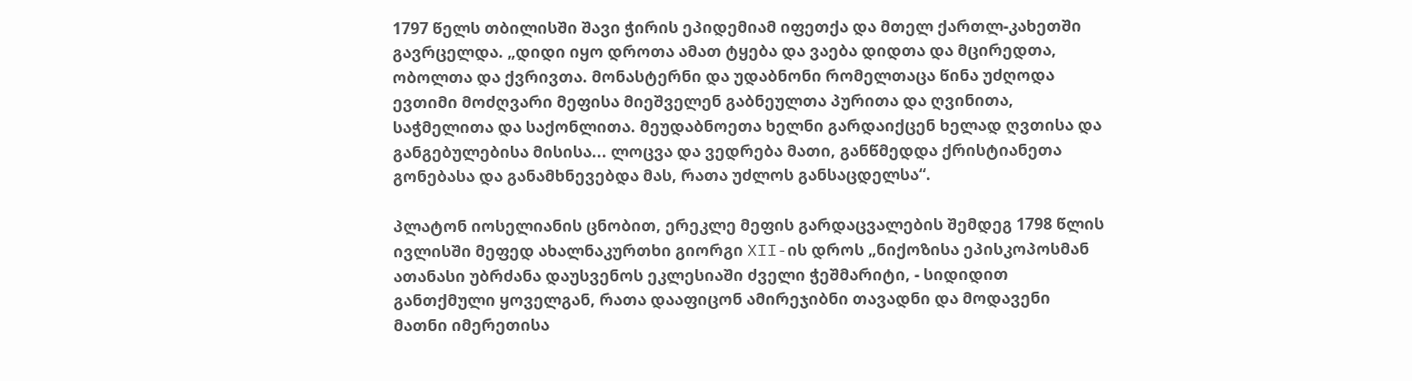1797 წელს თბილისში შავი ჭირის ეპიდემიამ იფეთქა და მთელ ქართლ-კახეთში გავრცელდა. „დიდი იყო დროთა ამათ ტყება და ვაება დიდთა და მცირედთა, ობოლთა და ქვრივთა. მონასტერნი და უდაბნონი რომელთაცა წინა უძღოდა ევთიმი მოძღვარი მეფისა მიეშველენ გაბნეულთა პურითა და ღვინითა, საჭმელითა და საქონლითა. მეუდაბნოეთა ხელნი გარდაიქცენ ხელად ღვთისა და განგებულებისა მისისა... ლოცვა და ვედრება მათი, განწმედდა ქრისტიანეთა გონებასა და განამხნევებდა მას, რათა უძლოს განსაცდელსა“.

პლატონ იოსელიანის ცნობით, ერეკლე მეფის გარდაცვალების შემდეგ 1798 წლის ივლისში მეფედ ახალნაკურთხი გიორგი XII-ის დროს „ნიქოზისა ეპისკოპოსმან ათანასი უბრძანა დაუსვენოს ეკლესიაში ძველი ჭეშმარიტი, - სიდიდით განთქმული ყოველგან, რათა დააფიცონ ამირეჯიბნი თავადნი და მოდავენი მათნი იმერეთისა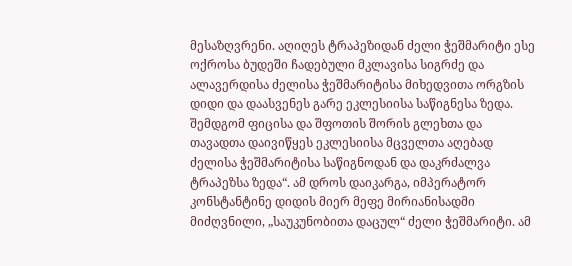მესაზღვრენი. აღიღეს ტრაპეზიდან ძელი ჭეშმარიტი ესე ოქროსა ბუდეში ჩადებული მკლავისა სიგრძე და ალავერდისა ძელისა ჭეშმარიტისა მიხედვითა ორგზის დიდი და დაასვენეს გარე ეკლესიისა საწიგნესა ზედა. შემდგომ ფიცისა და შფოთის შორის გლეხთა და თავადთა დაივიწყეს ეკლესიისა მცველთა აღებად ძელისა ჭეშმარიტისა საწიგნოდან და დაკრძალვა ტრაპეზსა ზედა“. ამ დროს დაიკარგა, იმპერატორ კონსტანტინე დიდის მიერ მეფე მირიანისადმი მიძღვნილი, „საუკუნობითა დაცულ“ ძელი ჭეშმარიტი. ამ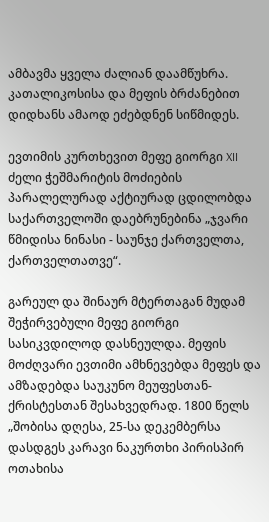ამბავმა ყველა ძალიან დაამწუხრა. კათალიკოსისა და მეფის ბრძანებით დიდხანს ამაოდ ეძებდნენ სიწმიდეს.

ევთიმის კურთხევით მეფე გიორგი XII ძელი ჭეშმარიტის მოძიების პარალელურად აქტიურად ცდილობდა საქართველოში დაებრუნებინა „ჯვარი წმიდისა ნინასი - საუნჯე ქართველთა, ქართველთათვე“.

გარეულ და შინაურ მტერთაგან მუდამ შეჭირვებული მეფე გიორგი სასიკვდილოდ დასნეულდა. მეფის მოძღვარი ევთიმი ამხნევებდა მეფეს და ამზადებდა საუკუნო მეუფესთან-ქრისტესთან შესახვედრად. 1800 წელს „შობისა დღესა, 25-სა დეკემბერსა დასდგეს კარავი ნაკურთხი პირისპირ ოთახისა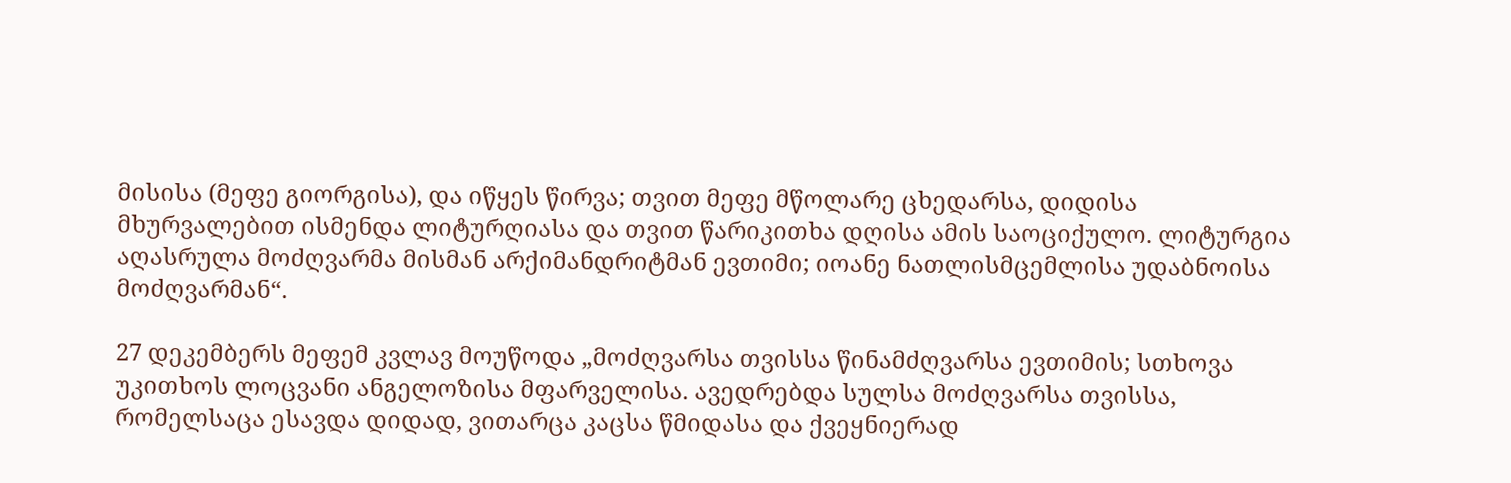მისისა (მეფე გიორგისა), და იწყეს წირვა; თვით მეფე მწოლარე ცხედარსა, დიდისა მხურვალებით ისმენდა ლიტურღიასა და თვით წარიკითხა დღისა ამის საოციქულო. ლიტურგია აღასრულა მოძღვარმა მისმან არქიმანდრიტმან ევთიმი; იოანე ნათლისმცემლისა უდაბნოისა მოძღვარმან“.

27 დეკემბერს მეფემ კვლავ მოუწოდა „მოძღვარსა თვისსა წინამძღვარსა ევთიმის; სთხოვა უკითხოს ლოცვანი ანგელოზისა მფარველისა. ავედრებდა სულსა მოძღვარსა თვისსა, რომელსაცა ესავდა დიდად, ვითარცა კაცსა წმიდასა და ქვეყნიერად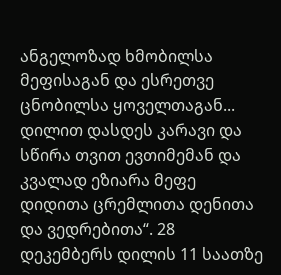ანგელოზად ხმობილსა მეფისაგან და ესრეთვე ცნობილსა ყოველთაგან... დილით დასდეს კარავი და სწირა თვით ევთიმემან და კვალად ეზიარა მეფე დიდითა ცრემლითა დენითა და ვედრებითა“. 28 დეკემბერს დილის 11 საათზე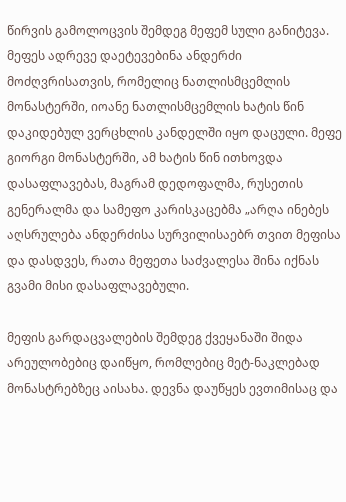წირვის გამოლოცვის შემდეგ მეფემ სული განიტევა. მეფეს ადრევე დაეტევებინა ანდერძი მოძღვრისათვის, რომელიც ნათლისმცემლის მონასტერში, იოანე ნათლისმცემლის ხატის წინ დაკიდებულ ვერცხლის კანდელში იყო დაცული. მეფე გიორგი მონასტერში, ამ ხატის წინ ითხოვდა დასაფლავებას, მაგრამ დედოფალმა, რუსეთის გენერალმა და სამეფო კარისკაცებმა „არღა ინებეს აღსრულება ანდერძისა სურვილისაებრ თვით მეფისა და დასდვეს, რათა მეფეთა საძვალესა შინა იქნას გვამი მისი დასაფლავებული.

მეფის გარდაცვალების შემდეგ ქვეყანაში შიდა არეულობებიც დაიწყო, რომლებიც მეტ-ნაკლებად მონასტრებზეც აისახა. დევნა დაუწყეს ევთიმისაც და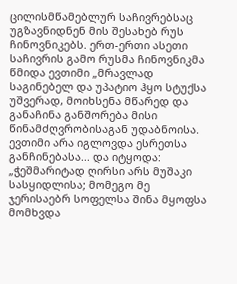ცილისმწამებლურ საჩივრებსაც უგზავნიდნენ მის შესახებ რუს ჩინოვნიკებს. ერთ-ერთი ასეთი საჩივრის გამო რუსმა ჩინოვნიკმა წმიდა ევთიმი „მრავლად საგინებელ და უპატიო ჰყო სტუქსა უშვერად, მოიხსენა მწარედ და განაჩინა განშორება მისი წინამძღვრობისაგან უდაბნოისა. ევთიმი არა იგლოვდა ესრეთსა განჩინებასა... და იტყოდა: „ჭეშმარიტად ღირსი არს მუშაკი სასყიდლისა; მომეგო მე ჯერისაებრ სოფელსა შინა მყოფსა მომხვდა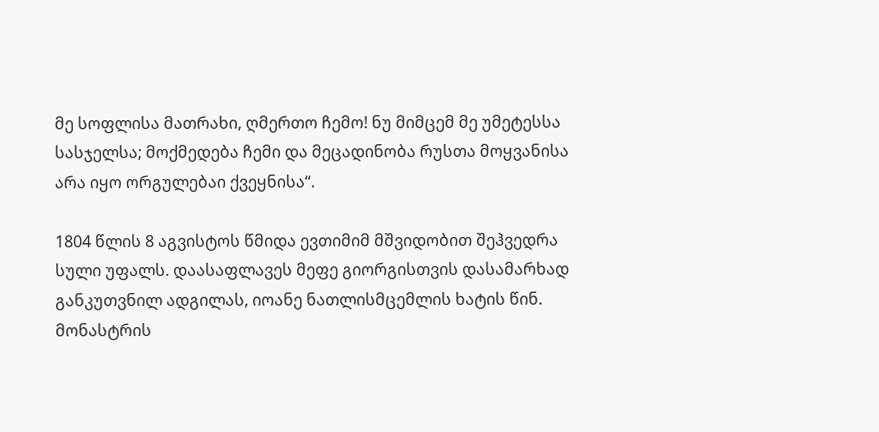მე სოფლისა მათრახი, ღმერთო ჩემო! ნუ მიმცემ მე უმეტესსა სასჯელსა; მოქმედება ჩემი და მეცადინობა რუსთა მოყვანისა არა იყო ორგულებაი ქვეყნისა“.

1804 წლის 8 აგვისტოს წმიდა ევთიმიმ მშვიდობით შეჰვედრა სული უფალს. დაასაფლავეს მეფე გიორგისთვის დასამარხად განკუთვნილ ადგილას, იოანე ნათლისმცემლის ხატის წინ. მონასტრის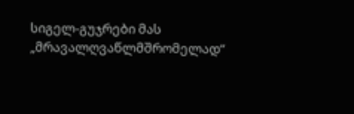სიგელ-გუჯრები მას „მრავალღვაწლმშრომელად“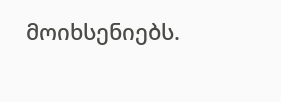მოიხსენიებს.